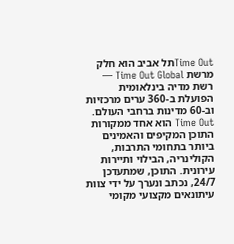Time Outתל אביב הוא חלק מרשת Time Out Global — רשת מדיה בינלאומית הפועלת ב-360 ערים מרכזיות וב-60 מדינות ברחבי העולם. Time Out הוא אחד ממקורות התוכן המקיפים והאמינים ביותר בתחומי התרבות, הקולינריה, הבילוי ותיירות עירונית. התוכן, שמתעדכן 24/7, נכתב ונערך על ידי צוות עיתונאים מקצועי מקומי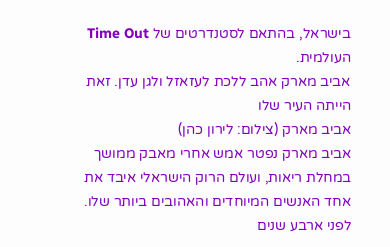בישראל, בהתאם לסטנדרטים של Time Out העולמית.
אביב מארק אהב ללכת לעזאזל ולגן עדן. זאת הייתה העיר שלו
אביב מארק (צילום: לירון כהן)
אביב מארק נפטר אמש אחרי מאבק ממושך במחלת ריאות, ועולם הרוק הישראלי איבד את אחד האנשים המיוחדים והאהובים ביותר שלו. לפני ארבע שנים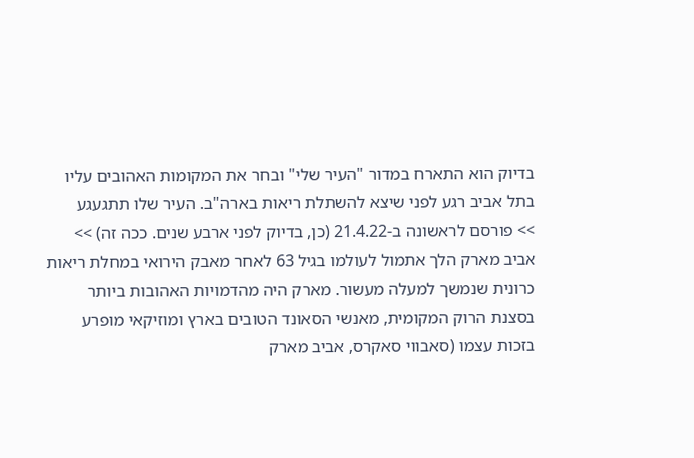בדיוק הוא התארח במדור "העיר שלי" ובחר את המקומות האהובים עליו בתל אביב רגע לפני שיצא להשתלת ריאות בארה"ב. העיר שלו תתגעגע
>> פורסם לראשונה ב-21.4.22 (כן, בדיוק לפני ארבע שנים. ככה זה) >> אביב מארק הלך אתמול לעולמו בגיל 63 לאחר מאבק הירואי במחלת ריאות כרונית שנמשך למעלה מעשור. מארק היה מהדמויות האהובות ביותר בסצנת הרוק המקומית, מאנשי הסאונד הטובים בארץ ומוזיקאי מופרע בזכות עצמו (סאבווי סאקרס, אביב מארק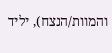והמוות/הנצח), יליד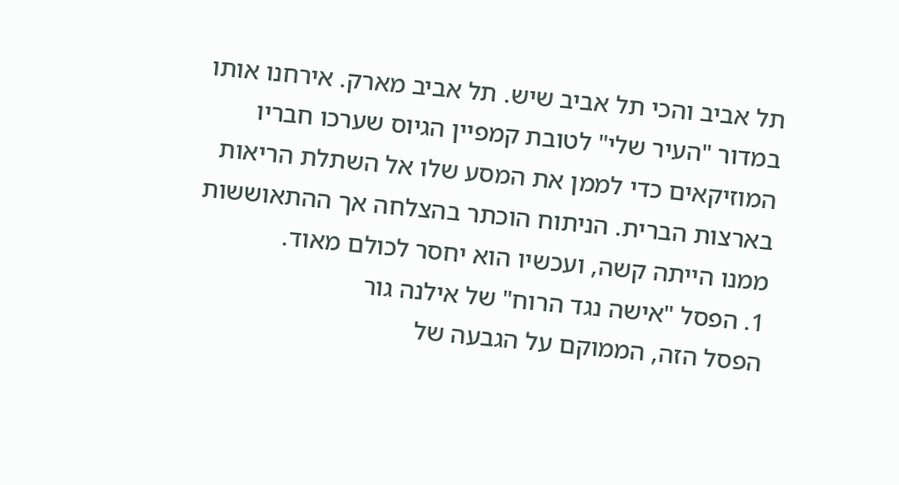תל אביב והכי תל אביב שיש. תל אביב מארק. אירחנו אותו במדור "העיר שלי" לטובת קמפיין הגיוס שערכו חבריו המוזיקאים כדי לממן את המסע שלו אל השתלת הריאות בארצות הברית. הניתוח הוכתר בהצלחה אך ההתאוששות ממנו הייתה קשה, ועכשיו הוא יחסר לכולם מאוד.
1. הפסל "אישה נגד הרוח" של אילנה גור
הפסל הזה, הממוקם על הגבעה של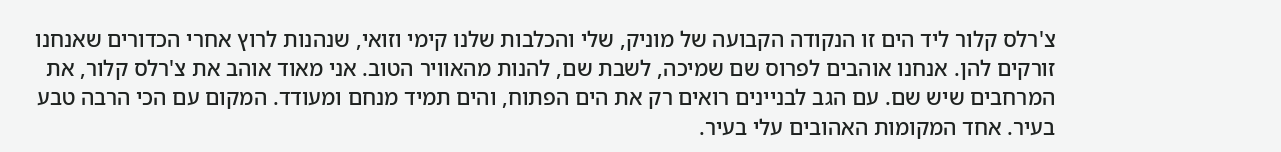צ'רלס קלור ליד הים זו הנקודה הקבועה של מוניק, שלי והכלבות שלנו קימי וזואי, שנהנות לרוץ אחרי הכדורים שאנחנו זורקים להן. אנחנו אוהבים לפרוס שם שמיכה, לשבת שם, להנות מהאוויר הטוב. אני מאוד אוהב את צ'רלס קלור, את המרחבים שיש שם. עם הגב לבניינים רואים רק את הים הפתוח, והים תמיד מנחם ומעודד. המקום עם הכי הרבה טבע בעיר. אחד המקומות האהובים עלי בעיר.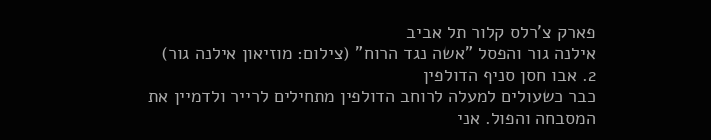פארק צ'רלס קלור תל אביב
אילנה גור והפסל "אשה נגד הרוח" (צילום: מוזיאון אילנה גור)
2. אבו חסן סניף הדולפין
כבר כשעולים למעלה לרוחב הדולפין מתחילים לרייר ולדמיין את המסבחה והפול. אני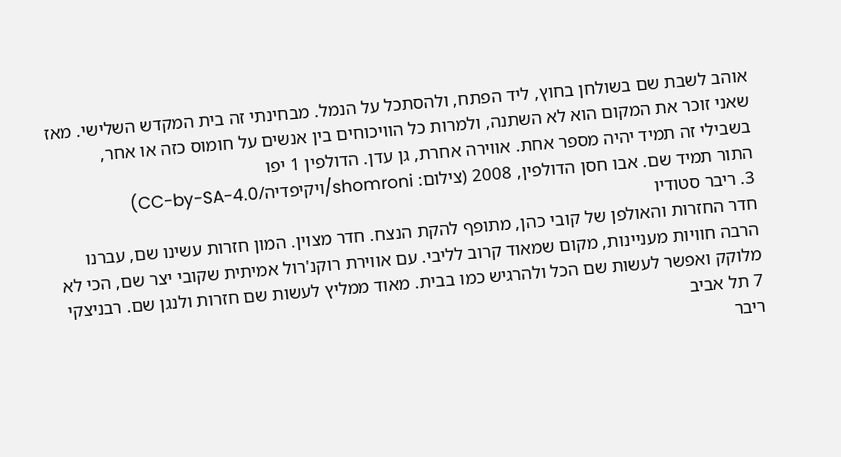אוהב לשבת שם בשולחן בחוץ, ליד הפתח, ולהסתכל על הנמל. מבחינתי זה בית המקדש השלישי. מאז שאני זוכר את המקום הוא לא השתנה, ולמרות כל הוויכוחים בין אנשים על חומוס כזה או אחר, בשבילי זה תמיד יהיה מספר אחת. אווירה אחרת, גן עדן. הדולפין 1 יפו
התור תמיד שם. אבו חסן הדולפין, 2008 (צילום: shomroni/ויקיפדיה/CC-by-SA-4.0)
3. ריבר סטודיו
חדר החזרות והאולפן של קובי כהן, מתופף להקת הנצח. חדר מצוין. המון חזרות עשינו שם, עברנו הרבה חוויות מעניינות, מקום שמאוד קרוב לליבי. עם אווירת רוקנ'רול אמיתית שקובי יצר שם, הכי לא מלוקק ואפשר לעשות שם הכל ולהרגיש כמו בבית. מאוד ממליץ לעשות שם חזרות ולנגן שם. רבניצקי 7 תל אביב
ריבר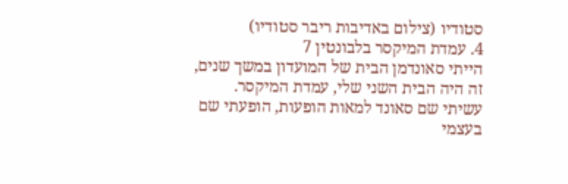סטודיו (צילום באדיבות ריבר סטודיו)
4. עמדת המיקסר בלבונטין 7
הייתי סאונדמן הבית של המועדון במשך שנים, זה היה הבית השני שלי, עמדת המיקסר. עשיתי שם סאונד למאות הופעות, הופעתי שם בעצמי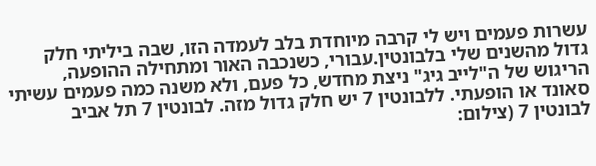עשרות פעמים ויש לי קרבה מיוחדת בלב לעמדה הזו, שבה ביליתי חלק גדול מהשנים שלי בלבונטין.עבורי, כשנכבה האור ומתחילה ההופעה, הריגוש של ה"לייב גיג" ניצת מחדש, כל פעם, ולא משנה כמה פעמים עשיתי סאונד או הופעתי. ללבונטין 7 יש חלק גדול מזה. לבונטין 7 תל אביב
לבונטין 7 (צילום: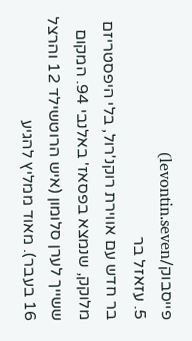פייסבוק/levontin.seven)
5. עזאזל בר
בר חדש עם אווירת רוקנ'רול, בלי היפסטריזם מלוקק, שנמצא בפסאז' באלנבי 94. המקום ששייך לערן סלומון (איש הרוטשילד 12 והרצל 16 בעבר). מאוד ממליץ להגיע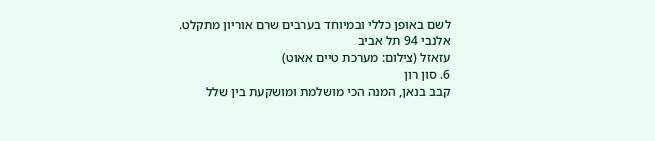לשם באופן כללי ובמיוחד בערבים שרם אוריון מתקלט. אלנבי 94 תל אביב
עזאזל (צילום: מערכת טיים אאוט)
6. סון רון
קבב בנאן, המנה הכי מושלמת ומושקעת בין שלל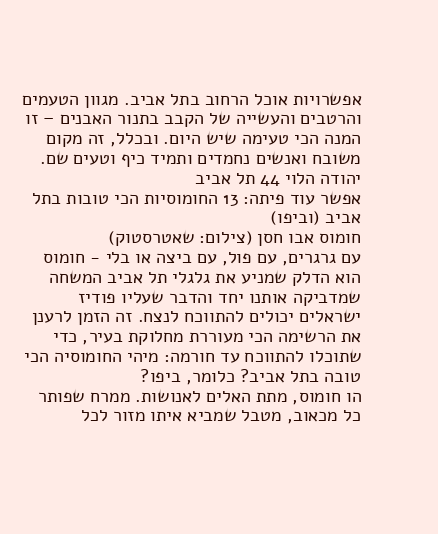אפשרויות אוכל הרחוב בתל אביב. מגוון הטעמים והרטבים והעשייה של הקבב בתנור האבנים – זו המנה הכי טעימה שיש היום. ובכלל, זה מקום משובח ואנשים נחמדים ותמיד כיף וטעים שם. יהודה הלוי 44 תל אביב
אפשר עוד פיתה: 13 החומוסיות הכי טובות בתל אביב (וביפו)
חומוס אבו חסן (צילום: שאטרסטוק)
עם גרגרים, עם פול, עם ביצה או בלי - חומוס הוא הדלק שמניע את גלגלי תל אביב המשחה שמדביקה אותנו יחד והדבר שעליו פודיז ישראלים יכולים להתווכח לנצח. זה הזמן לרענן את הרשימה הכי מעוררת מחלוקת בעיר, כדי שתוכלו להתווכח עד חורמה: מיהי החומוסיה הכי טובה בתל אביב? כלומר, ביפו?
הו חומוס, מתת האלים לאנושות. ממרח שפותר כל מכאוב, מטבל שמביא איתו מזור לכל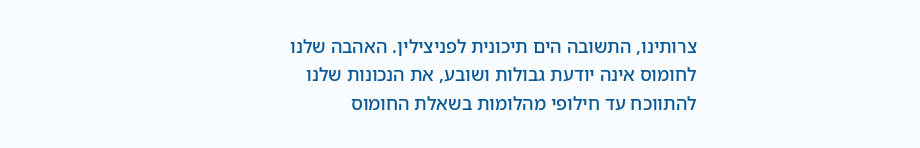צרותינו, התשובה הים תיכונית לפניצילין. האהבה שלנו לחומוס אינה יודעת גבולות ושובע, את הנכונות שלנו להתווכח עד חילופי מהלומות בשאלת החומוס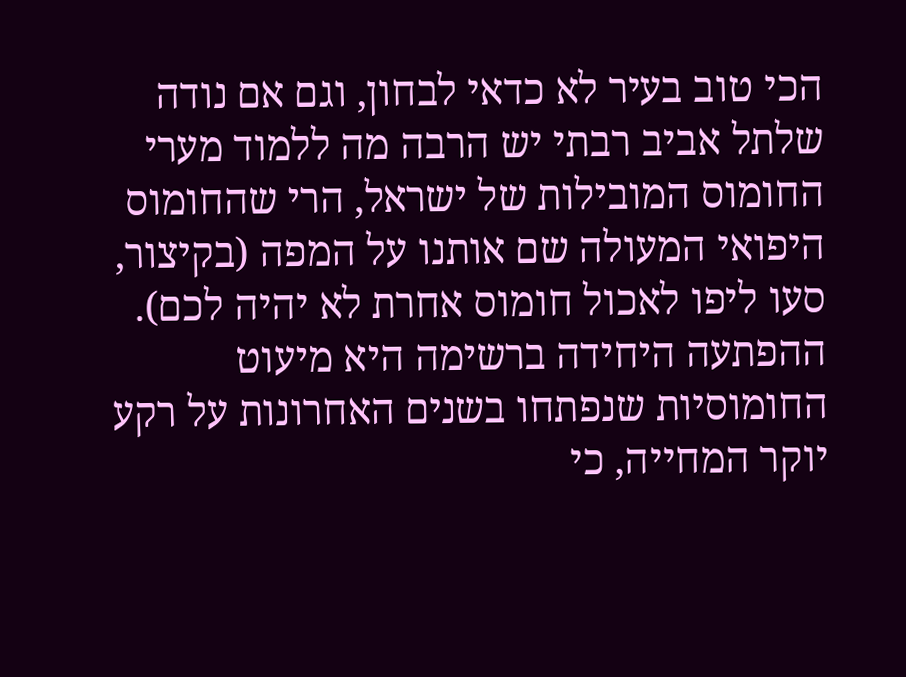הכי טוב בעיר לא כדאי לבחון, וגם אם נודה שלתל אביב רבתי יש הרבה מה ללמוד מערי החומוס המובילות של ישראל, הרי שהחומוס היפואי המעולה שם אותנו על המפה (בקיצור, סעו ליפו לאכול חומוס אחרת לא יהיה לכם). ההפתעה היחידה ברשימה היא מיעוט החומוסיות שנפתחו בשנים האחרונות על רקע יוקר המחייה, כי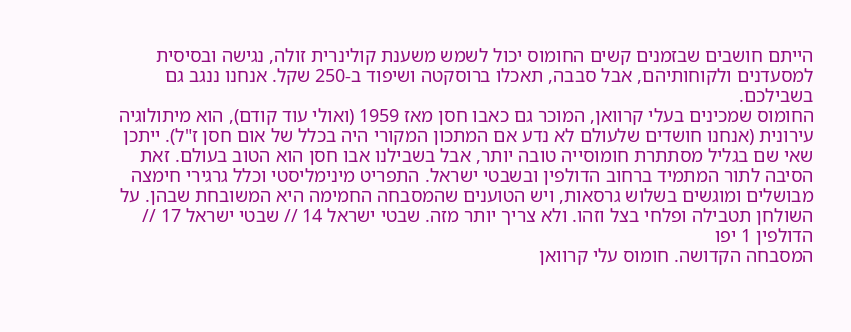הייתם חושבים שבזמנים קשים החומוס יכול לשמש משענת קולינרית זולה, נגישה ובסיסית למסעדנים ולקוחותיהם, אבל סבבה, תאכלו ברוסקטה ושיפוד ב-250 שקל. אנחנו ננגב גם בשבילכם.
החומוס שמכינים בעלי קרוואן, המוכר גם כאבו חסן מאז 1959 (ואולי עוד קודם), הוא מיתולוגיה עירונית (אנחנו חושדים שלעולם לא נדע אם המתכון המקורי היה בכלל של אום חסן ז"ל). ייתכן שאי שם בגליל מסתתרת חומוסייה טובה יותר, אבל בשבילנו אבו חסן הוא הטוב בעולם. זאת הסיבה לתור המתמיד ברחוב הדולפין ובשבטי ישראל. התפריט מינימליסטי וכלל גרגירי חימצה מבושלים ומוגשים בשלוש גרסאות, ויש הטוענים שהמסבחה החמימה היא המשובחת שבהן. על השולחן תטבילה ופלחי בצל וזהו. ולא צריך יותר מזה. שבטי ישראל 14 // שבטי ישראל 17 // הדולפין 1 יפו
המסבחה הקדושה. חומוס עלי קרוואן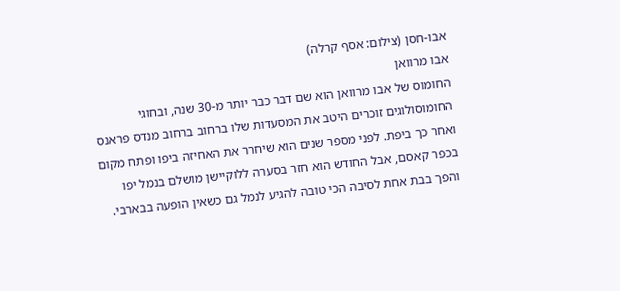אבו-חסן (צילום: אסף קרלה)
אבו מרוואן
החומוס של אבו מרוואן הוא שם דבר כבר יותר מ-30 שנה, ובחוגי החומוסולוגים זוכרים היטב את המסעדות שלו ברחוב ברחוב מנדס פראנס ואחר כך ביפת. לפני מספר שנים הוא שיחרר את האחיזה ביפו ופתח מקום בכפר קאסם, אבל החודש הוא חזר בסערה ללוקיישן מושלם בנמל יפו והפך בבת אחת לסיבה הכי טובה להגיע לנמל גם כשאין הופעה בבארבי.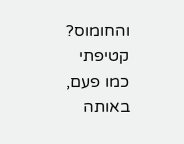והחומוס? קטיפתי כמו פעם, באותה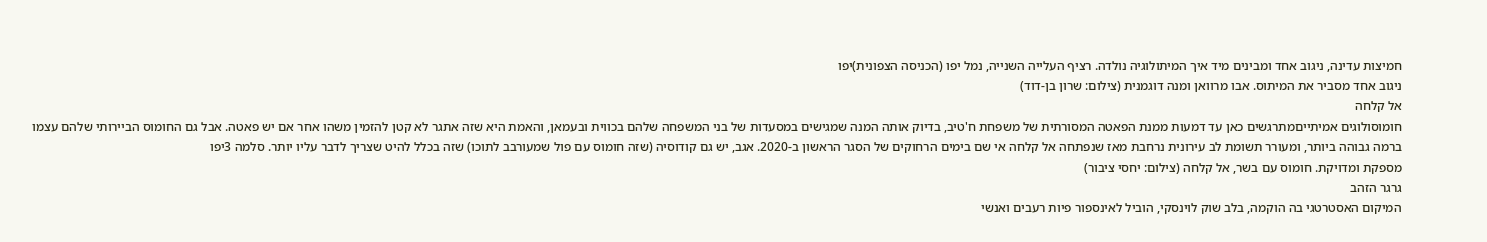חמיצות עדינה, ניגוב אחד ומבינים מיד איך המיתולוגיה נולדה. רציף העלייה השנייה, נמל יפו (הכניסה הצפונית)יפו
ניגוב אחד מסביר את המיתוס. אבו מרוואן ומנה דוגמנית (צילום: שרון בן-דוד)
אל קלחה
חומוסולוגים אמיתייםמתרגשים כאן עד דמעות ממנת הפאטה המסורתית של משפחת ח'טיב, בדיוק אותה המנה שמגישים במסעדות של בני המשפחה שלהם בכווית ובעמאן, והאמת היא שזה אתגר לא קטן להזמין משהו אחר אם יש פאטה. אבל גם החומוס הביירותי שלהם עצמו ברמה גבוהה ביותר, ומעורר תשומת לב עירונית נרחבת מאז שנפתחה אל קלחה אי שם בימים הרחוקים של הסגר הראשון ב-2020. אגב, יש גם קודוסיה (שזה חומוס עם פול שמעורבב לתוכו) שזה בכלל להיט שצריך לדבר עליו יותר. סלמה 3יפו
מספקת ומדויקת. חומוס עם בשר, אל קלחה (צילום: יחסי ציבור)
גרגר הזהב
המיקום האסטרטגי בה הוקמה, בלב שוק לוינסקי, הוביל לאינספור פיות רעבים ואנשי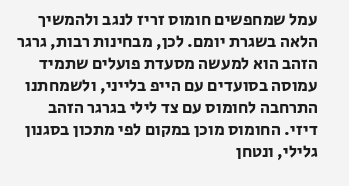עמל שמחפשים חומוס זריז לנגב ולהמשיך הלאה בשגרת יומם. לכן, מבחינות רבות, גרגר הזהב הוא למעשה מסעדת פועלים שתמיד עמוסה בסועדים עם הייפ בלייני, ולשמחתנו התרחבה לחומוס עם צד לילי בגרגר הזהב דיזי. החומוס מוכן במקום לפי מתכון בסגנון גלילי, ונטחן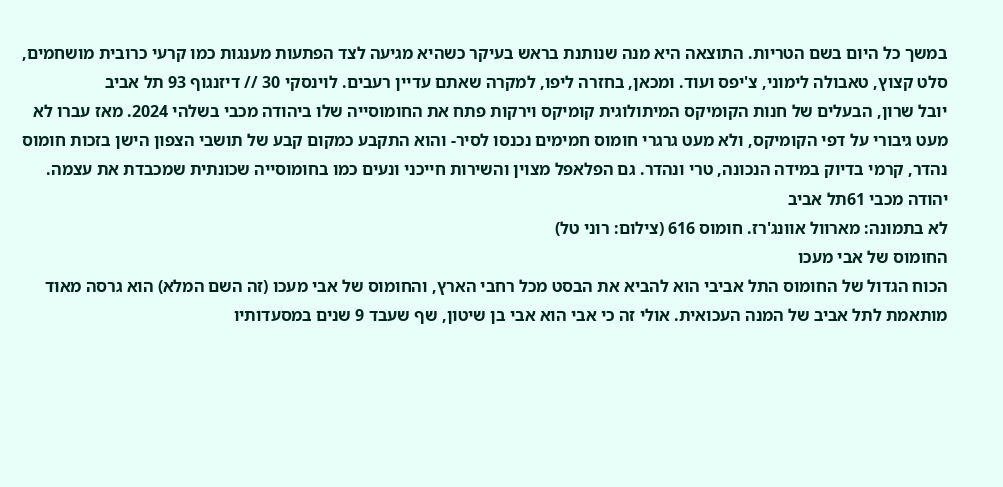במשך כל היום בשם הטריות. התוצאה היא מנה שנותנת בראש בעיקר כשהיא מגיעה לצד הפתעות מענגות כמו קרעי כרובית מושחמים, סלט קצוץ, טאבולה לימוני, צ'יפס ועוד. ומכאן, בחזרה ליפו, למקרה שאתם עדיין רעבים. לוינסקי 30 // דיזנגוף 93 תל אביב
יובל שרון, הבעלים של חנות הקומיקס המיתולוגית קומיקס וירקות פתח את החומוסייה שלו ביהודה מכבי בשלהי 2024. מאז עברו לא מעט גיבורי על דפי הקומיקס, ולא מעט גרגרי חומוס חמימים נכנסו לסיר- והוא התקבע כמקום קבע של תושבי הצפון הישן בזכות חומוס נהדר, קרמי בדיוק במידה הנכונה, טרי ונהדר. גם הפלאפל מצוין והשירות חייכני ונעים כמו בחומוסייה שכונתית שמכבדת את עצמה. יהודה מכבי 61תל אביב
לא בתמונה: מארוול אוונג'רז. חומוס 616 (צילום: רוני טל)
החומוס של אבי מעכו
הכוח הגדול של החומוס התל אביבי הוא להביא את הבסט מכל רחבי הארץ, והחומוס של אבי מעכו (זה השם המלא) הוא גרסה מאוד מותאמת לתל אביב של המנה העכואית. אולי זה כי אבי הוא אבי בן שיטון, שף שעבד 9 שנים במסעדותיו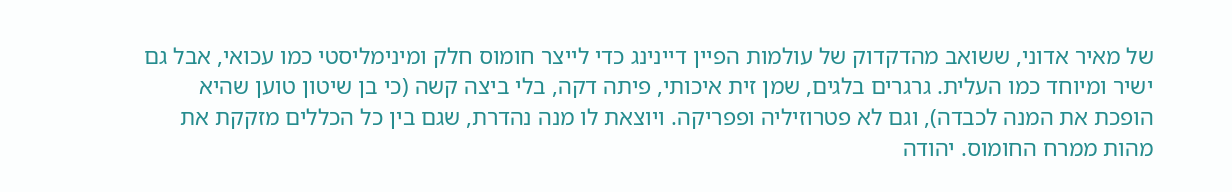של מאיר אדוני, ששואב מהדקדוק של עולמות הפיין דיינינג כדי לייצר חומוס חלק ומינימליסטי כמו עכואי, אבל גם ישיר ומיוחד כמו העלית. גרגרים בלגים, שמן זית איכותי, פיתה דקה, בלי ביצה קשה (כי בן שיטון טוען שהיא הופכת את המנה לכבדה), וגם לא פטרוזיליה ופפריקה. ויוצאת לו מנה נהדרת, שגם בין כל הכללים מזקקת את מהות ממרח החומוס. יהודה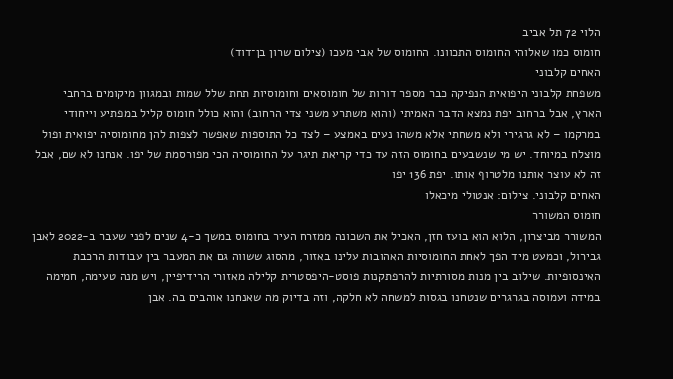הלוי 72 תל אביב
חומוס כמו שאלוהי החומוס התכוונו. החומוס של אבי מעכו (צילום שרון בן־דוד)
האחים קלבוני
משפחת קלבוני היפואית הנפיקה כבר מספר דורות של חומוסאים וחומוסיות תחת שלל שמות ובמגוון מיקומים ברחבי הארץ, אבל ברחוב יפת נמצא הדבר האמיתי (והוא משתרע משני צדי הרחוב) והוא כולל חומוס קליל במפתיע וייחודי במרקמו – לא גרגירי ולא משחתי אלא משהו נעים באמצע – לצד כל התוספות שאפשר לצפות להן מחומוסיה יפואית ופול מוצלח במיוחד. יש מי שנשבעים בחומוס הזה עד כדי קריאת תיגר על החומוסיה הכי מפורסמת של יפו. אנחנו לא שם, אבל זה לא עוצר אותנו מלטרוף אותו. יפת 136 יפו
האחים קלבוני. צילום: אנטולי מיכאלו
חומוס המשורר
המשורר מביצרון, הלוא הוא בועז חזן, האכיל את השכונה ממזרח העיר בחומוס במשך כ-4 שנים לפני שעבר ב-2022 לאבן גבירול, וכמעט מיד הפך לאחת החומוסיות האהובות עלינו באזור, מהסוג ששווה גם את המעבר בין עבודות הרכבת האינסופיות. שילוב בין מנות מסורתיות להרפתקנות פוסט-היפסטרית קלילה מאזורי הרידיפיין, ויש מנה טעימה, חמימה במידה ועמוסה בגרגרים שנטחנו בגסות למשחה לא חלקה, וזה בדיוק מה שאנחנו אוהבים בה. אבן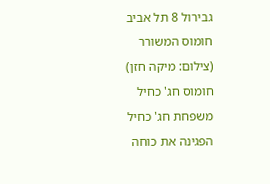גבירול 8 תל אביב
חומוס המשורר (צילום: מיקה חזן)
חומוס חג' כחיל
משפחת חג' כחיל הפגינה את כוחה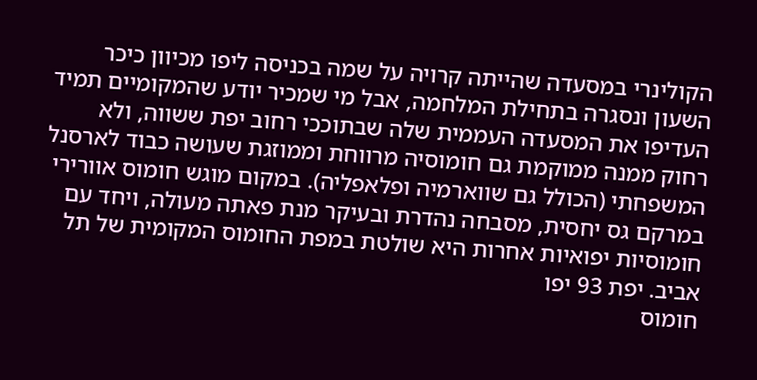הקולינרי במסעדה שהייתה קרויה על שמה בכניסה ליפו מכיוון כיכר השעון ונסגרה בתחילת המלחמה, אבל מי שמכיר יודע שהמקומיים תמיד העדיפו את המסעדה העממית שלה שבתוככי רחוב יפת ששווה, ולא רחוק ממנה ממוקמת גם חומוסיה מרווחת וממוזגת שעושה כבוד לארסנל המשפחתי (הכולל גם שווארמיה ופלאפליה). במקום מוגש חומוס אוורירי במרקם גס יחסית, מסבחה נהדרת ובעיקר מנת פאתה מעולה, ויחד עם חומוסיות יפואיות אחרות היא שולטת במפת החומוס המקומית של תל אביב. יפת 93 יפו
חומוס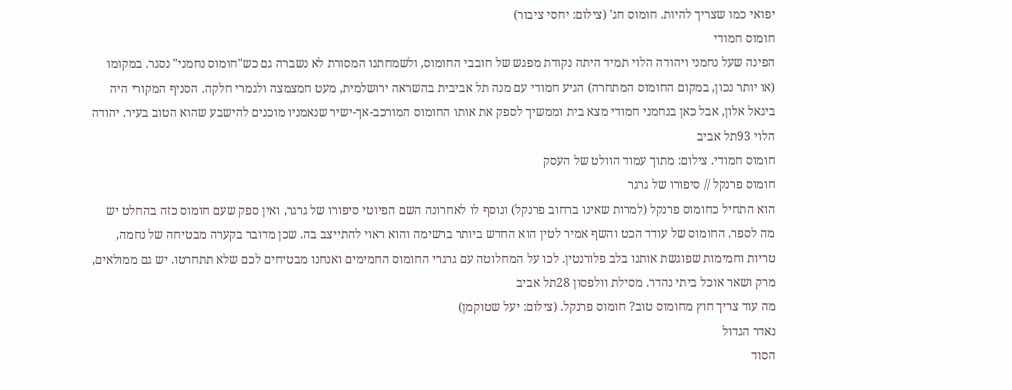יפואי כמו שצריך להיות. חומוס חג' (צילום: יחסי ציבור)
חומוס חמודי
הפינה שעל נחמני ויהודה הלוי תמיד היתה נקודת מפגש של חובבי החומוס, ולשמחתנו המסורת לא נשברה גם כש"חומוס נחמני" נסגר. במקומו (או יותר נכון, במקום החומוס המתחרה) הגיע חמודי עם מנה תל אביבית בהשראה ירושלמית, מעט חמצמצה ולגמרי חלקה. הסניף המקורי היה ביגאל אלון, אבל כאן בנחמני חמודי מצא בית וממשיך לספק את אותו החומוס המורכב-אך-ישיר שנאמניו מוכנים להישבע שהוא הטוב בעיר. יהודה הלוי 93תל אביב
חומוס חמודי. צילום: מתוך עמוד הוולט של העסק
חומוס פרנקל // סיפורו של גרגר
הוא התחיל כחומוס פרנקל (למרות שאינו ברחוב פרנקל) ונוסף לו לאחרונה השם הפיוטי סיפורו של גרגר, ואין ספק שעם חומוס כזה בהחלט יש מה לספר. החומוס של עודד הכט והשף אמיר לטין הוא החדש ביותר ברשימה והוא ראוי להתייצב בה. שכן מדובר בקערה מבטיחה של נחמה, טריות וחמימות שפוגשת אותנו בלב פלורנטין. לכו על המחלוטה עם גרגרי החומוס החמימים ואנחנו מבטיחים לכם שלא תתחרטו. יש גם ממולאים, מרק ושאר אוכל ביתי נהדר. מסילת וולפסון 28תל אביב
מה עוד צריך חוץ מחומוס טוב? חומוס פרנקל. (צילום: יעל שטוקמן)
נאדר הגדול
הסוד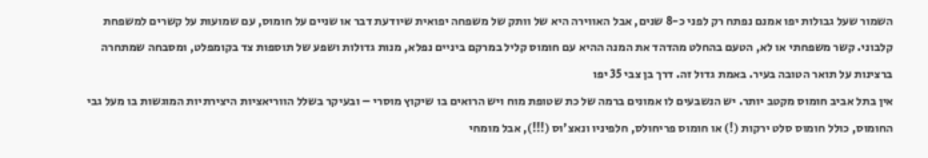השמור שעל גבולות יפו אמנם נפתח רק לפני כ-8 שנים, אבל האווירה היא של וותק של משפחה יפואית שיודעת דבר או שניים על חומוס, עם שמועות על קשרים למשפחת קלבוני. קשר משפחתי או לא, הטעם בהחלט מהדהד את המנה ההיא עם חומוס קליל במרקם ביניים נפלא, מנות גדולות ושפע של תוספות צד בקומפלט, ומסבחה שמתחרה ברצינות על תואר הטובה בעיר. באמת גדול זה. דרך בן צבי 35 יפו
אין בתל אביב חומוס מקטב יותר. יש הנשבעים לו אמונים ברמה של כת שטופת מוח ויש הרואים בו שיקוץ מוסרי – ובעיקר בשלל הווריאציות היצירתיות המוגשות בו מעל גבי החומוס, כולל חומוס סלט ירקות (!) או חומוס פריחולס, חלפיניו ונאצ'וס (!!!), אבל מומחי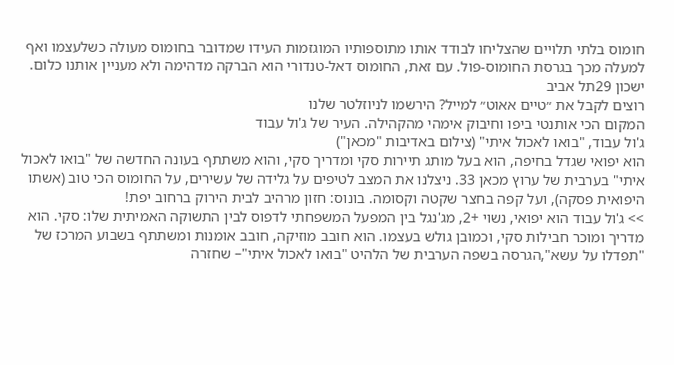חומוס בלתי תלויים שהצליחו לבודד אותו מתוספותיו המוגזמות העידו שמדובר בחומוס מעולה כשלעצמו ואף למעלה מכך בגרסת החומוס-פול. עם זאת, החומוס דאל-טנדורי הוא הברקה מדהימה ולא מעניין אותנו כלום. ישכון 29תל אביב
רוצים לקבל את ״טיים אאוט״ למייל? הירשמו לניוזלטר שלנו
המקום הכי אותנטי ביפו וחיבוק אימהי מהקהילה. העיר של ג'ול עבוד
ג'ול עבוד, "בואו לאכול איתי" (צילום באדיבות "מכאן")
הוא יפואי שגדל בחיפה, הוא בעל מותג תיירות סקי ומדריך סקי, והוא משתתף בעונה החדשה של "בואו לאכול איתי" בערבית של ערוץ מכאן 33. ניצלנו את המצב לטיפים על גלידה של עשירים, על החומוס הכי טוב (אשתו היפואית פסקה), ועל קפה בחצר שקטה וקסומה. בונוס: חזון מרהיב לבית הירוק ברחוב יפת!
>> ג'ול עבוד הוא יפואי, נשוי +2, מג'נגל בין המפעל המשפחתי לדפוס לבין התשוקה האמיתית שלו: סקי. הוא מדריך ומוכר חבילות סקי, וכמובן גולש בעצמו. הוא חובב מוזיקה, חובב אומנות ומשתתף בשבוע המרכז של "תפדלו על עשא",הגרסה בשפה הערבית של הלהיט "בואו לאכול איתי"– שחזרה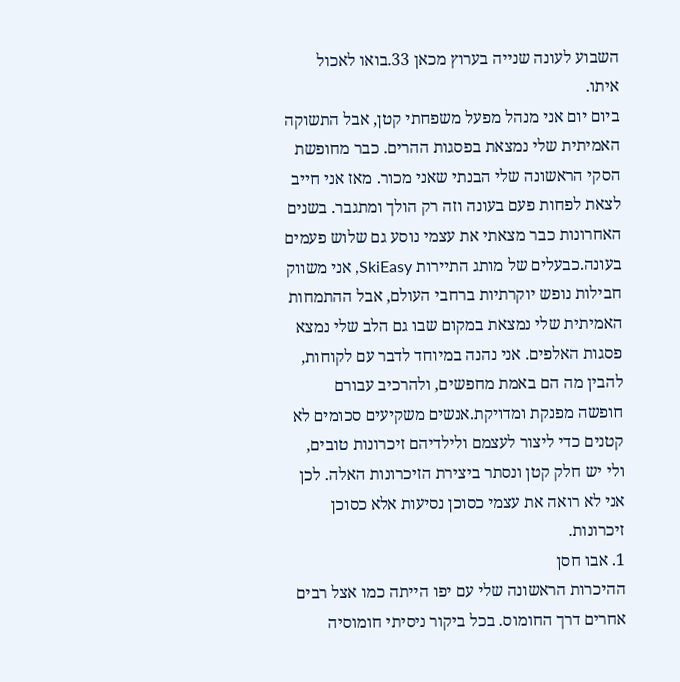השבוע לעונה שנייה בערוץ מכאן 33.בואו לאכול איתו.
ביום יום אני מנהל מפעל משפחתי קטן, אבל התשוקה האמיתית שלי נמצאת בפסגות ההרים. כבר מחופשת הסקי הראשונה שלי הבנתי שאני מכור. מאז אני חייב לצאת לפחות פעם בעונה וזה רק הולך ומתגבר. בשנים האחרונות כבר מצאתי את עצמי נוסע גם שלוש פעמים בעונה.כבעלים של מותג התיירות SkiEasy, אני משווק חבילות נופש יוקרתיות ברחבי העולם, אבל ההתמחות האמיתית שלי נמצאת במקום שבו גם הלב שלי נמצא פסגות האלפים. אני נהנה במיוחד לדבר עם לקוחות, להבין מה הם באמת מחפשים, ולהרכיב עבורם חופשה מפנקת ומדויקת.אנשים משקיעים סכומים לא קטנים כדי ליצור לעצמם ולילדיהם זיכרונות טובים, ולי יש חלק קטן ונסתר ביצירת הזיכרונות האלה. לכן אני לא רואה את עצמי כסוכן נסיעות אלא כסוכן זיכרונות.
1. אבו חסן
ההיכרות הראשונה שלי עם יפו הייתה כמו אצל רבים אחרים דרך החומוס. בכל ביקור ניסיתי חומוסיה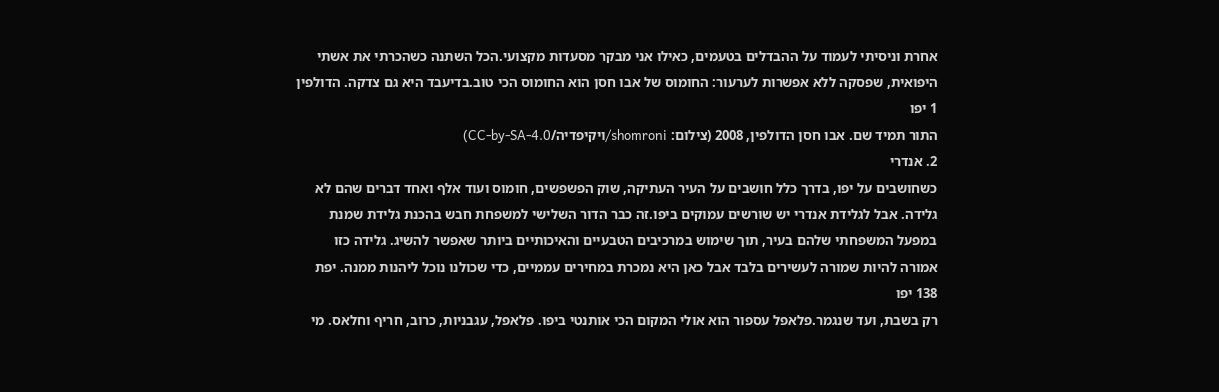אחרת וניסיתי לעמוד על ההבדלים בטעמים, כאילו אני מבקר מסעדות מקצועי.הכל השתנה כשהכרתי את אשתי היפואית, שפסקה ללא אפשרות לערעור: החומוס של אבו חסן הוא החומוס הכי טוב.בדיעבד היא גם צדקה. הדולפין 1 יפו
התור תמיד שם. אבו חסן הדולפין, 2008 (צילום: shomroni/ויקיפדיה/CC-by-SA-4.0)
2. אנדרי
כשחושבים על יפו, בדרך כלל חושבים על העיר העתיקה, שוק הפשפשים, חומוס ועוד אלף ואחד דברים שהם לא גלידה. אבל לגלידת אנדרי יש שורשים עמוקים ביפו.זה כבר הדור השלישי למשפחת חבש בהכנת גלידת שמנת במפעל המשפחתי שלהם בעיר, תוך שימוש במרכיבים הטבעיים והאיכותיים ביותר שאפשר להשיג. גלידה כזו אמורה להיות שמורה לעשירים בלבד אבל כאן היא נמכרת במחירים עממיים, כדי שכולנו נוכל ליהנות ממנה. יפת 138 יפו
רק בשבת, ועד שנגמר.פלאפל עספור הוא אולי המקום הכי אותנטי ביפו. פלאפל, עגבניות, כרוב, חריף וחלאס. מי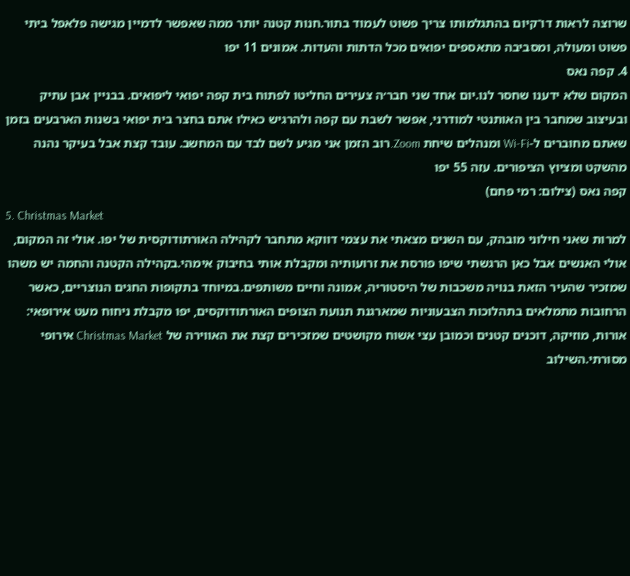שרוצה לראות דו־קיום בהתגלמותו צריך פשוט לעמוד בתור.חנות קטנה יותר ממה שאפשר לדמיין מגישה פלאפל ביתי פשוט ומעולה, ומסביבה מתאספים יפואים מכל הדתות והעדות. אמונים 11 יפו
4. קפה נאס
המקום שלא ידענו שחסר לנו.יום אחד שני חבר׳ה צעירים החליטו לפתוח בית קפה יפואי ליפואים. בבניין אבן עתיק ובעיצוב שמחבר בין האותנטי למודרני, אפשר לשבת עם קפה ולהרגיש כאילו אתם בחצר בית יפואי בשנות הארבעים בזמן שאתם מחוברים ל-Wi-Fi ומנהלים שיחת Zoom.רוב הזמן אני מגיע לשם לבד עם המחשב. עובד קצת אבל בעיקר נהנה מהשקט ומציוץ הציפורים. עזה 55 יפו
קפה נאס (צילום: רמי פחם)
5. Christmas Market
למרות שאני חילוני מובהק, עם השנים מצאתי את עצמי דווקא מתחבר לקהילה האורתודוקסית של יפו. אולי זה המקום, אולי האנשים אבל כאן הרגשתי שיפו פורסת את זרועותיה ומקבלת אותי בחיבוק אימהי.בקהילה הקטנה והחמה יש משהו שמזכיר שהעיר הזאת בנויה משכבות של היסטוריה, אמונה וחיים משותפים.במיוחד בתקופות החגים הנוצריים, כאשר הרחובות מתמלאים בתהלוכות הצבעוניות שמארגנת תנועת הצופים האורתודוקסים, יפו מקבלת ניחוח מעט אירופאי: אורות, מוזיקה, דוכנים קטנים וכמובן עצי אשוח מקושטים שמזכירים קצת את האווירה של Christmas Market אירופי מסורתי.השילוב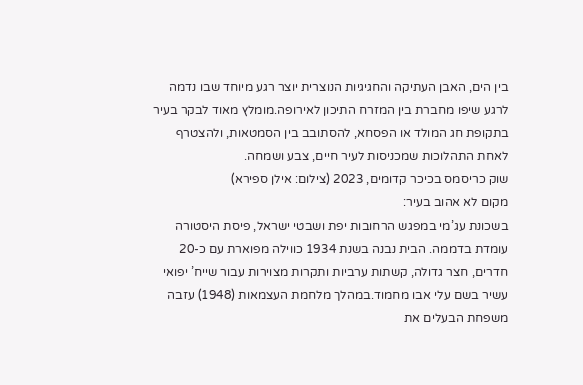בין הים, האבן העתיקה והחגיגיות הנוצרית יוצר רגע מיוחד שבו נדמה לרגע שיפו מחברת בין המזרח התיכון לאירופה.מומלץ מאוד לבקר בעיר בתקופת חג המולד או הפסחא, להסתובב בין הסמטאות, ולהצטרף לאחת התהלוכות שמכניסות לעיר חיים, צבע ושמחה.
שוק כריסמס בכיכר קדומים, 2023 (צילום: אילן ספירא)
מקום לא אהוב בעיר:
בשכונת עג’מי במפגש הרחובות יפת ושבטי ישראל, פיסת היסטורה עומדת בדממה. הבית נבנה בשנת 1934 כווילה מפוארת עם כ-20 חדרים, חצר גדולה, קשתות ערביות ותקרות מצוירות עבור שייח’ יפואי עשיר בשם עלי אבו מחמוד.במהלך מלחמת העצמאות (1948) עזבה משפחת הבעלים את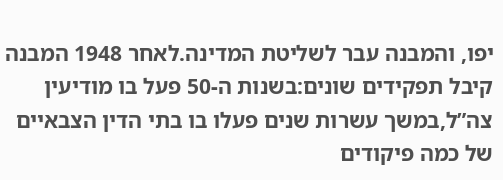יפו, והמבנה עבר לשליטת המדינה.לאחר 1948 המבנה קיבל תפקידים שונים:בשנות ה-50 פעל בו מודיעין צה”ל,במשך עשרות שנים פעלו בו בתי הדין הצבאיים של כמה פיקודים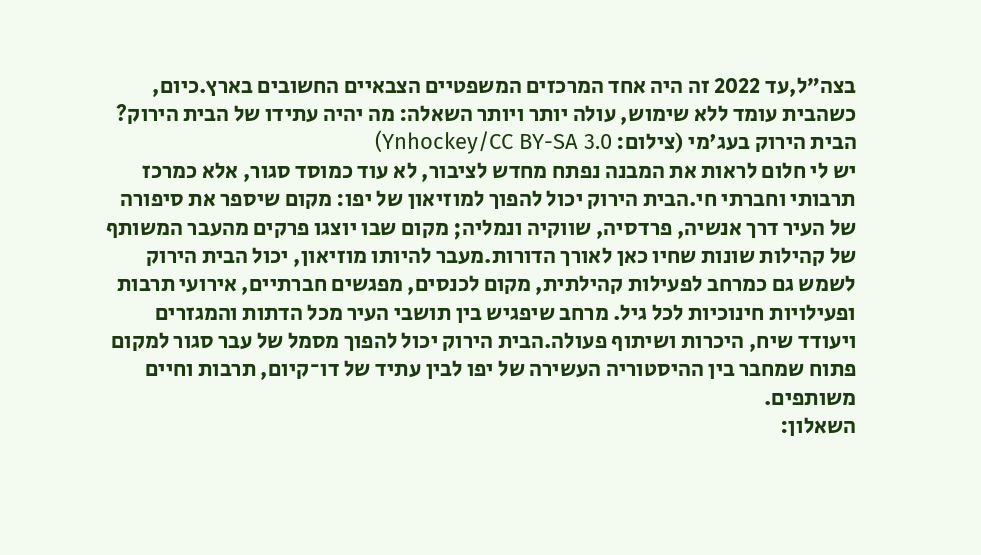בצה”ל,עד 2022 זה היה אחד המרכזים המשפטיים הצבאיים החשובים בארץ.כיום, כשהבית עומד ללא שימוש, עולה יותר ויותר השאלה: מה יהיה עתידו של הבית הירוק?
הבית הירוק בעג'מי (צילום: Ynhockey/CC BY-SA 3.0)
יש לי חלום לראות את המבנה נפתח מחדש לציבור, לא עוד כמוסד סגור, אלא כמרכז תרבותי וחברתי חי.הבית הירוק יכול להפוך למוזיאון של יפו: מקום שיספר את סיפורה של העיר דרך אנשיה, פרדסיה, שווקיה ונמליה; מקום שבו יוצגו פרקים מהעבר המשותף של קהילות שונות שחיו כאן לאורך הדורות.מעבר להיותו מוזיאון, יכול הבית הירוק לשמש גם כמרחב לפעילות קהילתית, מקום לכנסים, מפגשים חברתיים, אירועי תרבות ופעילויות חינוכיות לכל גיל. מרחב שיפגיש בין תושבי העיר מכל הדתות והמגזרים ויעודד שיח, היכרות ושיתוף פעולה.הבית הירוק יכול להפוך מסמל של עבר סגור למקום פתוח שמחבר בין ההיסטוריה העשירה של יפו לבין עתיד של דו־קיום, תרבות וחיים משותפים.
השאלון: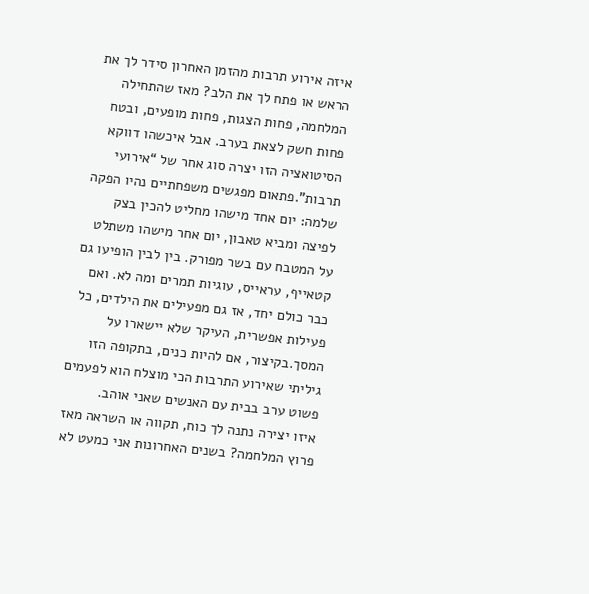איזה אירוע תרבות מהזמן האחרון סידר לך את הראש או פתח לך את הלב? מאז שהתחילה המלחמה, פחות הצגות, פחות מופעים, ובטח פחות חשק לצאת בערב. אבל איכשהו דווקא הסיטואציה הזו יצרה סוג אחר של “אירועי תרבות”.פתאום מפגשים משפחתיים נהיו הפקה שלמה: יום אחד מישהו מחליט להכין בצק לפיצה ומביא טאבון, יום אחר מישהו משתלט על המטבח עם בשר מפורק. בין לבין הופיעו גם קטאייף, עראייס, עוגיות תמרים ומה לא. ואם כבר כולם יחד, אז גם מפעילים את הילדים, כל פעילות אפשרית, העיקר שלא יישארו על המסך.בקיצור, אם להיות כנים, בתקופה הזו גיליתי שאירוע התרבות הכי מוצלח הוא לפעמים פשוט ערב בבית עם האנשים שאני אוהב.
איזו יצירה נתנה לך כוח, תקווה או השראה מאז פרוץ המלחמה? בשנים האחרונות אני כמעט לא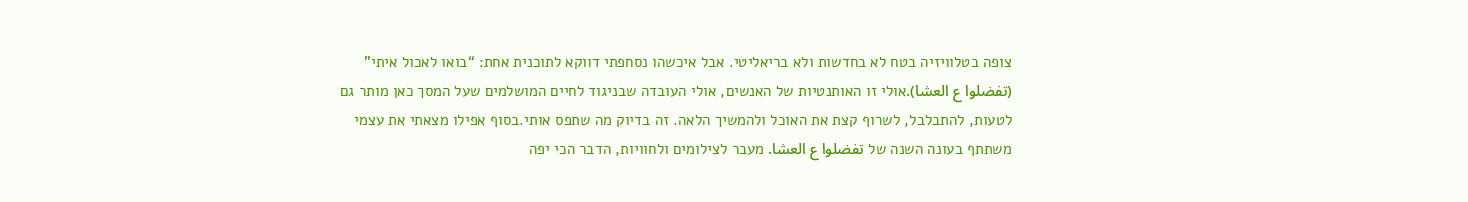צופה בטלוויזיה בטח לא בחדשות ולא בריאליטי. אבל איכשהו נסחפתי דווקא לתוכנית אחת: “בואו לאכול איתי” (تفضلوا ع العشا).אולי זו האותנטיות של האנשים, אולי העובדה שבניגוד לחיים המושלמים שעל המסך כאן מותר גם לטעות, להתבלבל, לשרוף קצת את האוכל ולהמשיך הלאה. זה בדיוק מה שתפס אותי.בסוף אפילו מצאתי את עצמי משתתף בעונה השנה של تفضلوا ع العشا. מעבר לצילומים ולחוויות, הדבר הכי יפה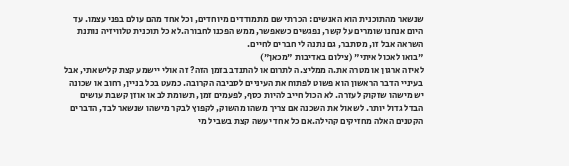שנשאר מהתוכנית הוא האנשים: הכרתי שם מתמודדים מיוחדים, וכל אחד מהם עולם בפני עצמו. עד היום אנחנו שומרים על קשר, נפגשים כשאפשר, ממש הפכנו לחבורה.לא כל תוכנית טלוויזיה נותנת השראה אבל זו, מסתבר, גם נתנה לי חברים לחיים.
"בואו לאכול איתי" (צילום באדיבות "מכאן")
לאיזה ארגון או מטרה את.ה ממליצ.ה לתרום או להתנדב בזמן הזה? זה אולי יישמע קצת קלישאתי, אבל בעיניי הדבר הראשון הוא פשוט לפתוח את העיניים לסביבה הקרובה. כמעט בכל בניין, רחוב או שכונה יש מישהו שזקוק לעזרה. לא הכול חייב להיות כסף, לפעמים זמן, תשומת לב או אוזן קשבת עושים הבדל גדול יותר. לשאול את השכנה אם צריך משהו מהשוק, לקפוץ לבקר מישהו שנשאר לבד, הדברים הקטנים האלה מחזיקים קהילה.אם כל אחד יעשה קצת בשביל מי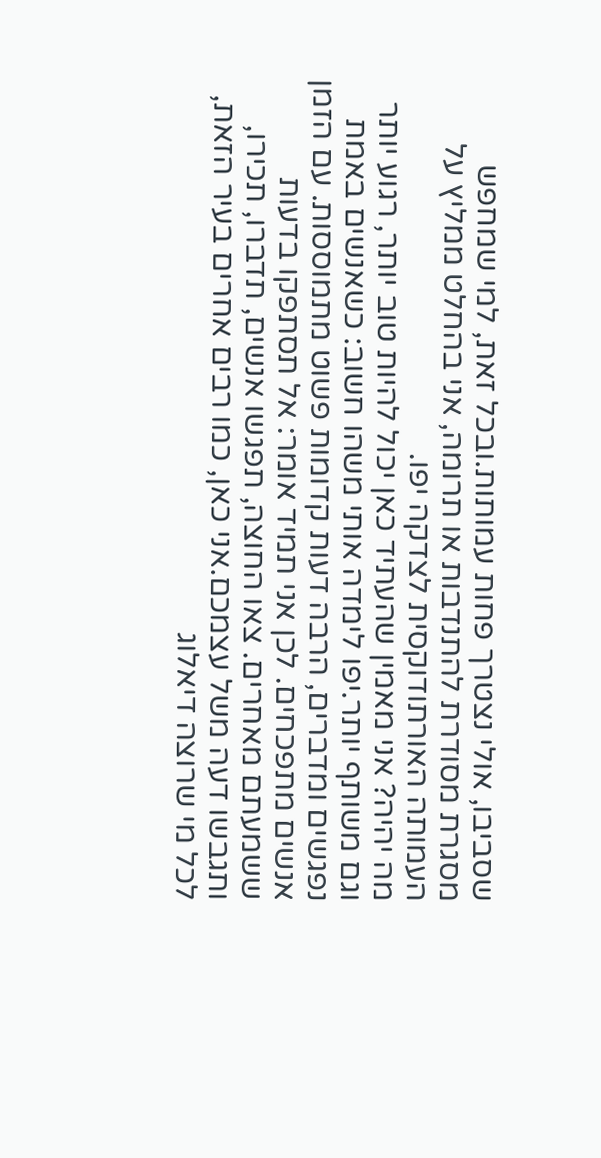שסביבו, אולי נצטרך פחות עמותות.ובכל זאת, למי שמחפש מסגרת מסודרת להתנדבות או תרומה, אני בהחלט ממליץ על העמותה האורתודוקסית לצדקה יפו.
מה יהיה? אני מאמין שהעתיד כאן יכול להיות טוב יותר, רגוע יותר וגם משותף יותר.יפו לימדה אותי משהו חשוב: כשאנשים באמת נפגשים ומדברים, הרבה דעות קדומות פשוט מתמוססות. עם הזמן אנשים מתפכחים. לכן אני תמיד אומר: אל תסתפקו בדעות ששמעתם מאחרים. צאו החוצה, תפגשו אנשים, תדברו, תכירו, ותגבשו דעה משל עצמכם.אני כאן, כמו רבים אחרים בעיר הזאת, לכל מי שרוצה דיאלוג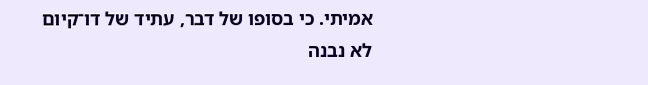אמיתי. כי בסופו של דבר, עתיד של דו־קיום לא נבנה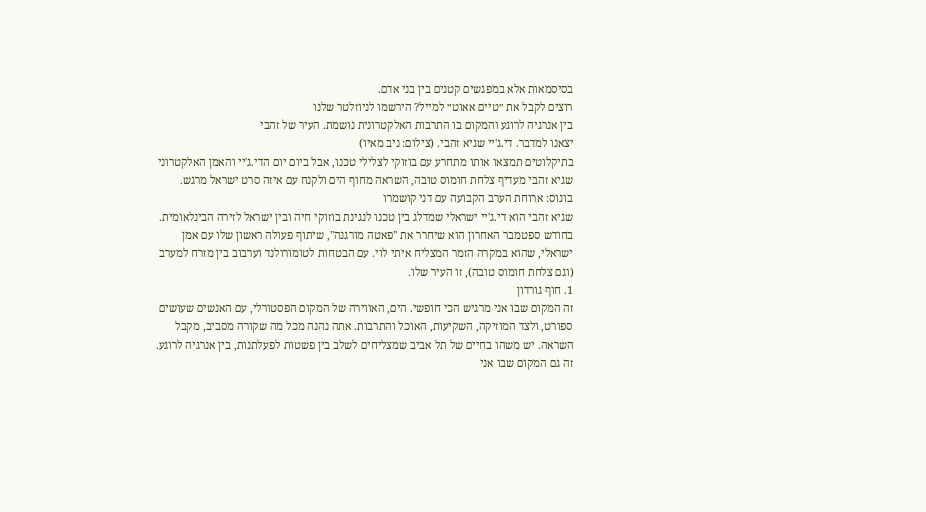בסיסמאות אלא במפגשים קטנים בין בני אדם.
רוצים לקבל את ״טיים אאוט״ למייל? הירשמו לניוזלטר שלנו
בין אנרגיה לרוגע והמקום בו התרבות האלקטרונית נושמת. העיר של זהבי
יצאנו למדבר. די.ג'יי שגיא זהבי. (צילום: ניב מאיו)
בתיקלוטים תמצאו אותו מתחרע עם בוזוקי לצלילי טכנו, אבל ביום יום הדי.ג'יי והאמן האלקטרוני שגיא זהבי מעדיף צלחת חומוס טובה, השראה מחוף הים ולקנח עם איזה סרט ישראל מרגש. בונוס: ארוחת הערב הקבועה עם דני קושמרו
שגיא זהבי הוא די.ג'יי ישראלי שמדלג בין טכנו לנגינת בוזוקי חיה ובין ישראל לזירה הבינלאומית. בחודש ספטמבר האחרון הוא שיחרר את "פאטה מורגנה", שיתוף פעולה ראשון שלו עם אמן ישראלי, שהוא במקרה הזמר המצליח איתי לוי. עם הבטחות לטומורולנד וערבוב בין מזרח למערב (וגם צלחת חומוס טובה), זו העיר שלו.
1. חוף גורדון
זה המקום שבו אני מרגיש הכי חופשי. הים, האווירה של המקום הפסטורלי, עם האנשים שעושים ספורט, ולצד המוזיקה, השקיעות, האוכל והתרבות. אתה נהנה מכל מה שקורה מסביב, מקבל השראה. יש משהו בחיים של תל אביב שמצליחים לשלב בין פשטות לפעלתנות, בין אנרגיה לרוגע. זה גם המקום שבו אני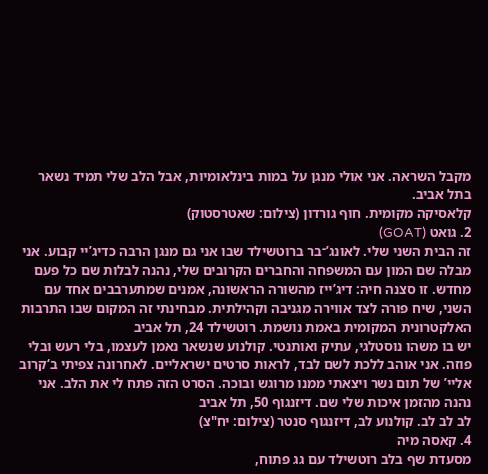מקבל השראה. אני אולי מנגן על במות בינלאומיות, אבל הלב שלי תמיד נשאר בתל אביב.
קלאסיקה מקומית. חוף גורדון (צילום: שאטרסטוק)
2. גואט (GOAT)
זה הבית השני שלי. לאונג’־בר ברוטשילד שבו אני גם מנגן הרבה כדיג’יי קבוע. אני מבלה שם המון עם המשפחה והחברים הקרובים שלי, נהנה לבלות שם כל פעם מחדש. זו סצנה חיה: דיג’ייז מהשורה הראשונה, אמנים שמתערבבים אחד עם השני, שיח פורה לצד אווירה מגניבה וקהילתית. מבחינתי זה המקום שבו התרבות האלקטרונית המקומית באמת נושמת. רוטשילד 24, תל אביב
יש בו משהו נוסטלגי, עתיק ואותנטי. קולנוע שנשאר נאמן לעצמו, בלי רעש ובלי פוזה. אני אוהב ללכת לשם לבד, לראות סרטים ישראליים. לאחרונה צפיתי ב‘קרוב אליי’ של תום נשר ויצאתי ממנו מרוגש ובוכה. הסרט הזה פתח לי את הלב. אני נהנה מהזמן איכות שלי שם. דיזנגוף 50, תל אביב
לב לב לב. קולנוע לב, דיזנגוף סנטר (צילום: יח"צ)
4. קאסה מיה
מסעדת שף בלב רוטשילד עם גג פתוח,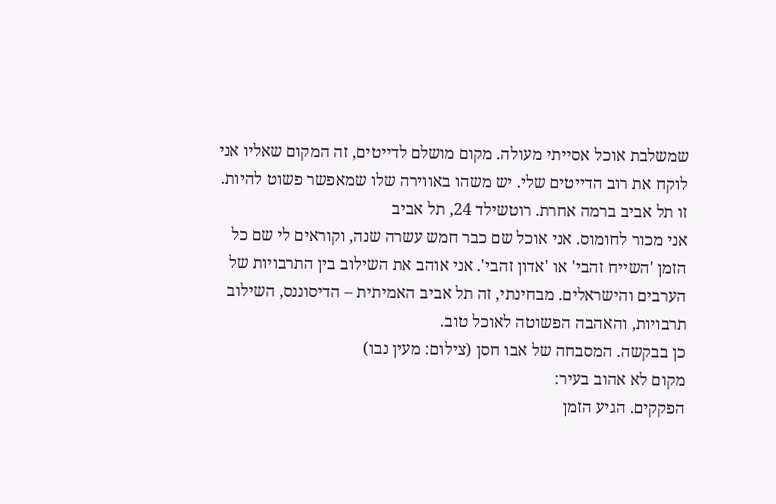שמשלבת אוכל אסייתי מעולה. מקום מושלם לדייטים, זה המקום שאליו אני לוקח את רוב הדייטים שלי. יש משהו באווירה שלו שמאפשר פשוט להיות. זו תל אביב ברמה אחרת. רוטשילד 24, תל אביב
אני מכור לחומוס. אני אוכל שם כבר חמש עשרה שנה, וקוראים לי שם כל הזמן 'השייח זהבי' או 'אדון זהבי'. אני אוהב את השילוב בין התרבויות של הערבים והישראלים. מבחינתי, זה תל אביב האמיתית – הדיסוננס, השילוב תרבויות, והאהבה הפשוטה לאוכל טוב.
כן בבקשה. המסבחה של אבו חסן (צילום: מעין נבו)
מקום לא אהוב בעיר:
הפקקים. הגיע הזמן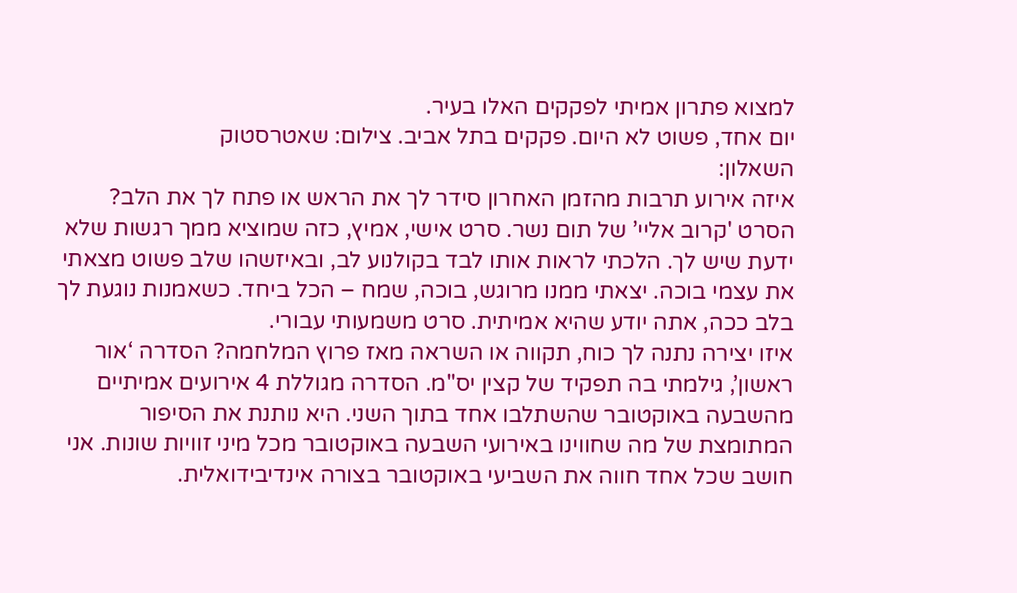למצוא פתרון אמיתי לפקקים האלו בעיר.
יום אחד, פשוט לא היום. פקקים בתל אביב. צילום: שאטרסטוק
השאלון:
איזה אירוע תרבות מהזמן האחרון סידר לך את הראש או פתח לך את הלב? הסרט 'קרוב אליי’ של תום נשר. סרט אישי, אמיץ, כזה שמוציא ממך רגשות שלא ידעת שיש לך. הלכתי לראות אותו לבד בקולנוע לב, ובאיזשהו שלב פשוט מצאתי את עצמי בוכה. יצאתי ממנו מרוגש, בוכה, שמח – הכל ביחד. כשאמנות נוגעת לך בלב ככה, אתה יודע שהיא אמיתית. סרט משמעותי עבורי.
איזו יצירה נתנה לך כוח, תקווה או השראה מאז פרוץ המלחמה? הסדרה ‘אור ראשון’, גילמתי בה תפקיד של קצין יס"מ. הסדרה מגוללת 4 אירועים אמיתיים מהשבעה באוקטובר שהשתלבו אחד בתוך השני. היא נותנת את הסיפור המתומצת של מה שחווינו באירועי השבעה באוקטובר מכל מיני זוויות שונות. אני חושב שכל אחד חווה את השביעי באוקטובר בצורה אינדיבידואלית.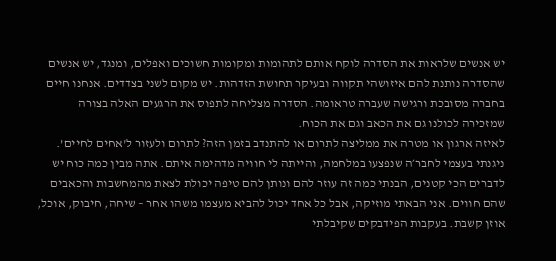יש אנשים שלראות את הסדרה לוקח אותם לתהומות ומקומות חשוכים ואפלים, ומנגד, יש אנשים שהסדרה נותנת להם איזושהי תקווה ובעיקר תחושת הזדהות. יש מקום לשני בצדדים. אנחנו חיים בחברה מסובכת ורגישה שעברה טראומה. הסדרה מצליחה לתפוס את הרגעים האלה בצורה שמזכירה לכולנו גם את הכאב וגם את הכוח.
לאיזה ארגון או מטרה את ממליצה לתרום או להתנדב בזמן הזה? לתרום ולעזור ל'אחים לחיים’. ניגנתי בעצמי לחבר׳ה שנפצעו במלחמה, והייתה לי חוויה מדהימה איתם. אתה מבין כמה כוח יש לדברים הכי קטנים, הבנתי כמה זה עוזר להם ונותן להם טיפה יכולת לצאת מהמחשבות והכאבים שהם חווים. אני הבאתי מוזיקה, אבל כל אחד יכול להביא מעצמו משהו אחר – שיחה, חיבוק, אוכל, אוזן קשבת. בעקבות הפידבקים שקיבלתי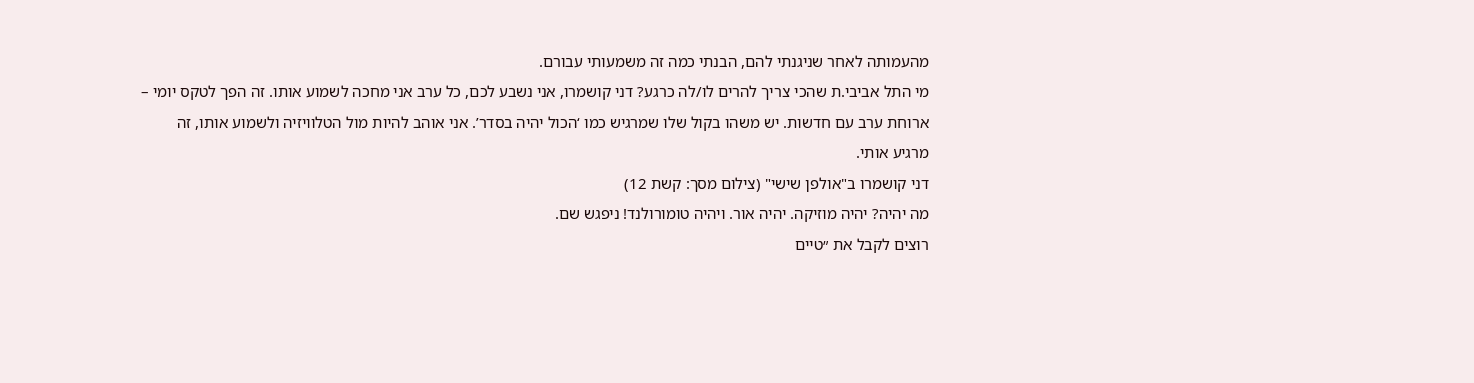מהעמותה לאחר שניגנתי להם, הבנתי כמה זה משמעותי עבורם.
מי התל אביבי.ת שהכי צריך להרים לו/לה כרגע? דני קושמרו, אני נשבע לכם, כל ערב אני מחכה לשמוע אותו. זה הפך לטקס יומי – ארוחת ערב עם חדשות. יש משהו בקול שלו שמרגיש כמו ‘הכול יהיה בסדר’. אני אוהב להיות מול הטלוויזיה ולשמוע אותו, זה מרגיע אותי.
דני קושמרו ב"אולפן שישי" (צילום מסך: קשת 12)
מה יהיה? יהיה מוזיקה. יהיה אור. ויהיה טומורולנד! ניפגש שם.
רוצים לקבל את ״טיים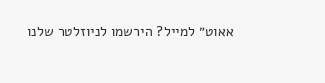אאוט״ למייל? הירשמו לניוזלטר שלנו